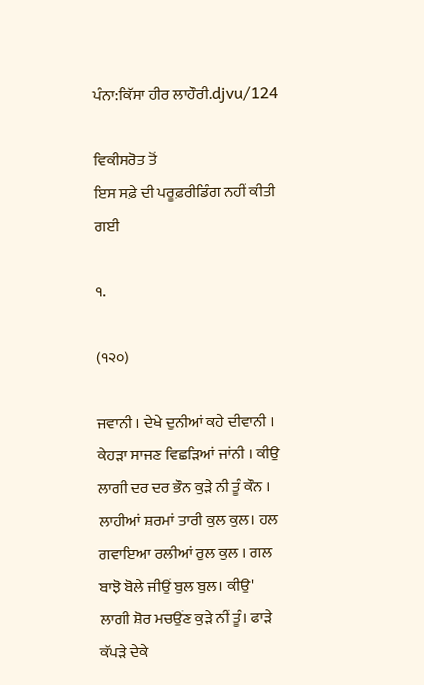ਪੰਨਾ:ਕਿੱਸਾ ਹੀਰ ਲਾਹੌਰੀ.djvu/124

ਵਿਕੀਸਰੋਤ ਤੋਂ
ਇਸ ਸਫ਼ੇ ਦੀ ਪਰੂਫ਼ਰੀਡਿੰਗ ਨਹੀਂ ਕੀਤੀ ਗਈ

੧.

(੧੨੦)

ਜਵਾਨੀ । ਦੇਖੇ ਦੁਨੀਆਂ ਕਹੇ ਦੀਵਾਨੀ । ਕੇਹੜਾ ਸਾਜਣ ਵਿਛੜਿਆਂ ਜਾਂਨੀ । ਕੀਉ ਲਾਗੀ ਦਰ ਦਰ ਭੌਨ ਕੁੜੇ ਨੀ ਤੂੰ ਕੌਨ । ਲਾਹੀਆਂ ਸ਼ਰਮਾਂ ਤਾਰੀ ਕੁਲ ਕੁਲ। ਹਲ ਗਵਾਇਆ ਰਲੀਆਂ ਰੁਲ ਕੁਲ । ਗਲ ਬਾਝੋ ਬੋਲੇ ਜੀਉਂ ਬੁਲ ਬੁਲ। ਕੀਉ' ਲਾਗੀ ਸ਼ੋਰ ਮਚਉਂਣ ਕੁੜੇ ਨੀਂ ਤੂੰ। ਫਾੜੇ ਕੱਪੜੇ ਦੇਕੇ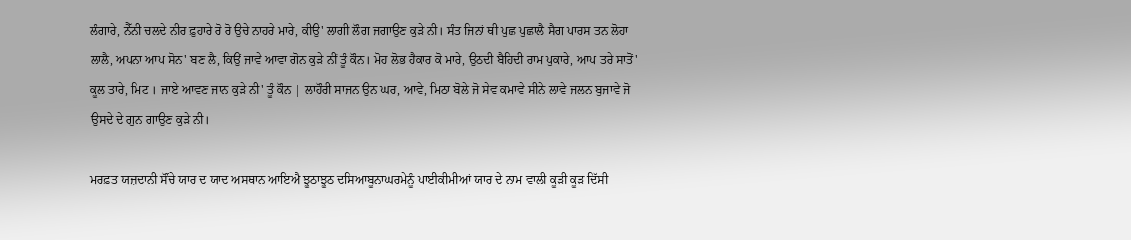ਲੰਗਾਰੇ, ਨੈੱਨੀ ਚਲਦੇ ਨੀਰ ਫ਼ੁਹਾਰੇ ਰੋ ਰੋ ਉਚੇ ਨਾਹਰੇ ਮਾਰੇ, ਕੀਉ' ਲਾਗੀ ਲੌਗ ਜਗਾਉਣ ਕੁੜੇ ਨੀ। ਸੰਤ ਜਿਨਾਂ ਥੀ ਪੁਛ ਪੁਛਾਲੈ ਸੈਗ ਪਾਰਸ ਤਨ ਲੋਹਾ ਲਾਲੈ, ਅਪਨਾ ਆਪ ਸੋਨ' ਬਣ ਲੈ, ਕਿਉਂ ਜਾਵੇ ਆਵਾ ਗੋਨ ਕੁੜੇ ਨੀਂ ਤੂੰ ਕੌਨ। ਮੋਹ ਲੋਭ ਹੈਕਾਰ ਕੋ ਮਾਰੇ, ਉਠਦੀ ਬੈਹਿਦੀ ਰਾਮ ਪੁਕਾਰੇ, ਆਪ ਤਰੇ ਸਾਤੋਂ' ਕੂਲ ਤਾਰੇ, ਮਿਟ । ਜਾਏ ਆਵਣ ਜਾਨ ਕੁੜੇ ਨੀ' ਤੂੰ ਕੌਨ | ਲਾਹੌਰੀ ਸਾਜਨ ਉਨ ਘਰ, ਆਵੇ, ਮਿਠਾ ਬੋਲੇ ਜੋ ਸੇਵ ਕਮਾਵੇ ਸੀਨੇ ਲਾਵੇ ਜਲਨ ਬੁਜਾਵੇ ਜੋ ਉਸਦੇ ਦੇ ਗੁਨ ਗਾਉਣ ਕੁੜੇ ਨੀ।

ਮਰਫ਼ਤ ਯਜ਼ਦਾਨੀ ਸੌਂਚੇ ਯਾਰ ਦ ਯਾਦ ਅਸਥਾਨ ਆਇਐ ਝੂਠਾਝੂਠ ਦਸਿਆਬੂਨਾਘਰਮੇਨੂੰ ਪਾਈਕੀਮੀਆਂ ਯਾਰ ਦੇ ਨਾਮ ਵਾਲੀ ਕੂੜੀ ਕੂੜ ਦਿੱਸੀ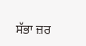ਸੱਭਾ ਜ਼ਰ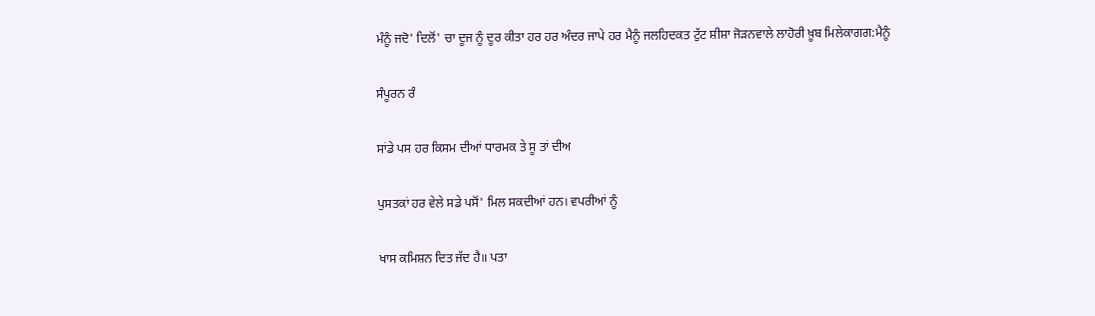ਮੰਨੂੰ ਜਦੋ' ਦਿਲੋਂ' ਚਾ ਦੂਜ ਨੂੰ ਦੂਰ ਕੀਤਾ ਹਰ ਹਰ ਅੰਦਰ ਜਾਪੇ ਹਰ ਮੈਨੂੰ ਜਲਹਿਦਕਤ ਟੁੱਟ ਸ਼ੀਸ਼ਾ ਜੋੜਨਵਾਲੇ ਲਾਹੋਰੀ ਖ਼ੂਬ ਮਿਲੇਕਾਗਗ:ਮੈਨੂੰ

ਸੰਪੂਰਨ ਰੰ

ਸਾਂਡੇ ਪਸ ਹਰ ਕਿਸਮ ਦੀਆਂ ਧਾਰਮਕ ਤੇ ਸੂ ਤਾਂ ਦੀਅ

ਪੁਸਤਕਾਂ ਹਰ ਵੇਲੇ ਸਡੇ ਪਸੋਂ' ਮਿਲ ਸਕਦੀਆਂ ਹਨ। ਵਪਰੀਆਂ ਨੂੰ

ਖਾਸ ਕਮਿਸ਼ਨ ਦਿਤ ਜੱਦ ਹੈ॥ ਪਤਾ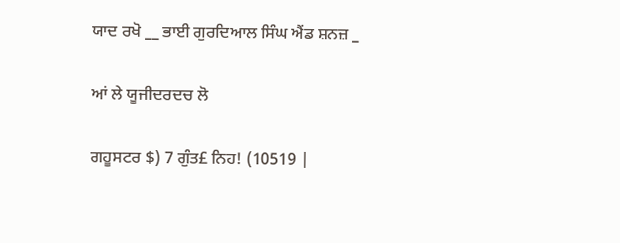ਯਾਦ ਰਖੋ __ ਭਾਈ ਗੁਰਦਿਆਲ ਸਿੰਘ ਐਂਡ ਸ਼ਨਜ਼ _

ਆਂ ਲੇ ਯੂਜੀਦਰਦਚ ਲੋ

ਗਹੂਸਟਰ $) 7 ਗੁੰਤ£ ਨਿਹ! (10519 |